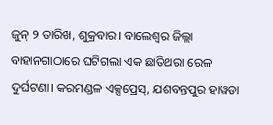ଜୁନ୍ ୨ ତାରିଖ, ଶୁକ୍ରବାର। ବାଲେଶ୍ବର ଜିଲ୍ଲା ବାହାନଗାଠାରେ ଘଟିଗଲା ଏକ ଛାତିଥରା ରେଳ ଦୁର୍ଘଟଣା। କରମଣ୍ଡଳ ଏକ୍ସପ୍ରେସ୍, ଯଶବନ୍ତପୁର ହାୱଡା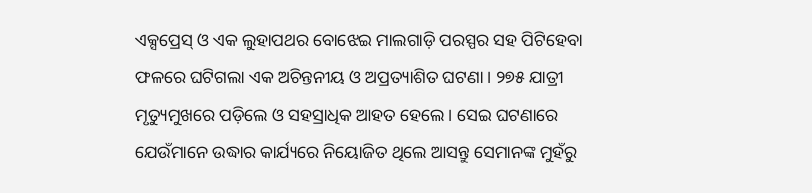ଏକ୍ସପ୍ରେସ୍ ଓ ଏକ ଲୁହାପଥର ବୋଝେଇ ମାଲଗାଡ଼ି ପରସ୍ପର ସହ ପିଟିହେବା ଫଳରେ ଘଟିଗଲା ଏକ ଅଚିନ୍ତନୀୟ ଓ ଅପ୍ରତ୍ୟାଶିତ ଘଟଣା। ୨୭୫ ଯାତ୍ରୀ ମୃତ୍ୟୁମୁଖରେ ପଡ଼ିଲେ ଓ ସହସ୍ରାଧିକ ଆହତ ହେଲେ। ସେଇ ଘଟଣାରେ ଯେଉଁମାନେ ଉଦ୍ଧାର କାର୍ଯ୍ୟରେ ନିୟୋଜିତ ଥିଲେ ଆସନ୍ତୁ ସେମାନଙ୍କ ମୁହଁରୁ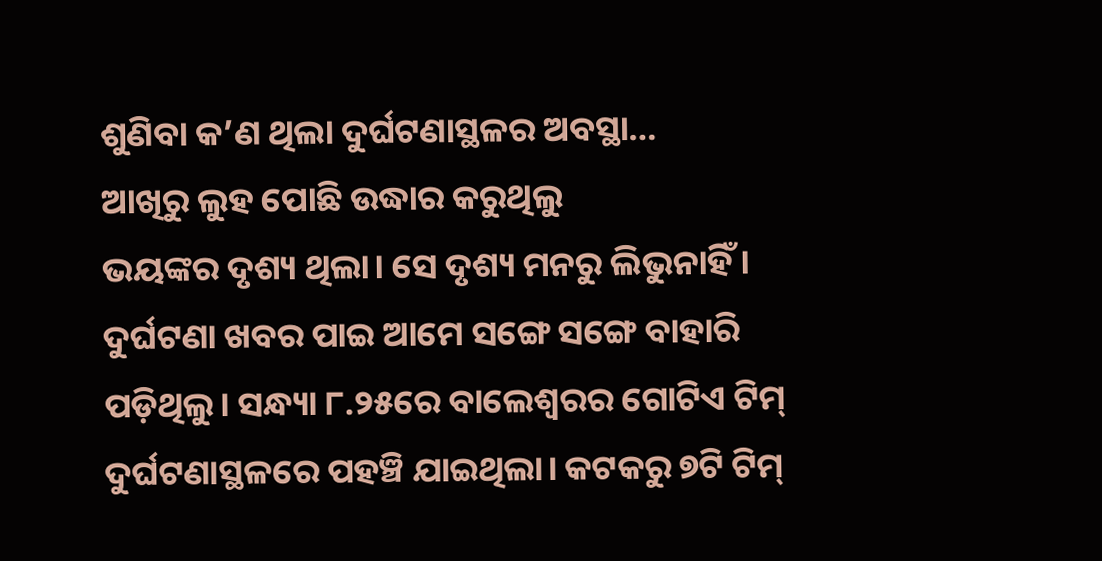ଶୁଣିବା କ’ଣ ଥିଲା ଦୁର୍ଘଟଣାସ୍ଥଳର ଅବସ୍ଥା…
ଆଖିରୁ ଲୁହ ପୋଛି ଉଦ୍ଧାର କରୁଥିଲୁ
ଭୟଙ୍କର ଦୃଶ୍ୟ ଥିଲା। ସେ ଦୃଶ୍ୟ ମନରୁ ଲିଭୁନାହିଁ। ଦୁର୍ଘଟଣା ଖବର ପାଇ ଆମେ ସଙ୍ଗେ ସଙ୍ଗେ ବାହାରି ପଡ଼ିଥିଲୁ। ସନ୍ଧ୍ୟା ୮.୨୫ରେ ବାଲେଶ୍ବରର ଗୋଟିଏ ଟିମ୍ ଦୁର୍ଘଟଣାସ୍ଥଳରେ ପହଞ୍ଚି ଯାଇଥିଲା। କଟକରୁ ୭ଟି ଟିମ୍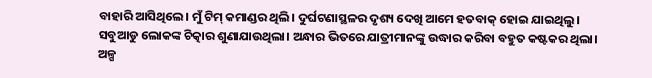ବାହାରି ଆସିଥିଲେ। ମୁଁ ଟିମ୍ କମାଣ୍ଡର ଥିଲି। ଦୁର୍ଘଟଣାସ୍ଥଳର ଦୃଶ୍ୟ ଦେଖି ଆମେ ହତବାକ୍ ହୋଇ ଯାଇଥିଲୁ। ସବୁଆଡୁ ଲୋକଙ୍କ ଚିତ୍କାର ଶୁଣାଯାଉଥିଲା। ଅନ୍ଧାର ଭିତରେ ଯାତ୍ରୀମାନଙ୍କୁ ଉଦ୍ଧାର କରିବା ବହୁତ କଷ୍ଟକର ଥିଲା। ଅଳ୍ପ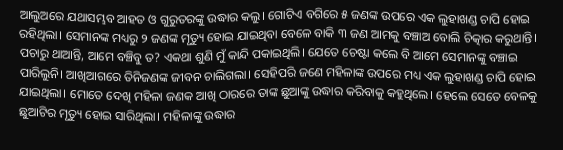ଆଲୁଅରେ ଯଥାସମ୍ଭବ ଆହତ ଓ ଗୁରୁତରଙ୍କୁ ଉଦ୍ଧାର କଲୁ। ଗୋଟିଏ ବଗିରେ ୫ ଜଣଙ୍କ ଉପରେ ଏକ ଲୁହାଖଣ୍ଡ ଚାପି ହୋଇ ରହିଥିଲା। ସେମାନଙ୍କ ମଧ୍ୟରୁ ୨ ଜଣଙ୍କ ମୃତ୍ୟୁ ହୋଇ ଯାଇଥିବା ବେଳେ ବାକି ୩ ଜଣ ଆମକୁ ବଞ୍ଚାଅ ବୋଲି ଚିତ୍କାର କରୁଥାନ୍ତି। ପଚାରୁ ଥାଆନ୍ତି, ଆମେ ବଞ୍ଚିବୁ ତ? ଏକଥା ଶୁଣି ମୁଁ କାନ୍ଦି ପକାଇଥିଲି। ଯେତେ ଚେଷ୍ଟା କଲେ ବି ଆମେ ସେମାନଙ୍କୁ ବଞ୍ଚାଇ ପାରିଲୁନି। ଆଖିଆଗରେ ତିନିଜଣଙ୍କ ଜୀବନ ଚାଲିଗଲା। ସେହିପରି ଜଣେ ମହିଳାଙ୍କ ଉପରେ ମଧ୍ୟ ଏକ ଲୁହାଖଣ୍ଡ ଚାପି ହୋଇ ଯାଇଥିଲା। ମୋତେ ଦେଖି ମହିଳା ଜଣକ ଆଖି ଠାରରେ ତାଙ୍କ ଛୁଆଙ୍କୁ ଉଦ୍ଧାର କରିବାକୁ କହୁଥିଲେ। ହେଲେ ସେତେ ବେଳକୁ ଛୁଆଟିର ମୃତ୍ୟୁ ହୋଇ ସାରିଥିଲା। ମହିଳାଙ୍କୁ ଉଦ୍ଧାର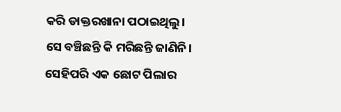କରି ଡାକ୍ତରଖାନା ପଠାଇଥିଲୁ। ସେ ବଞ୍ଚିଛନ୍ତି କି ମରିଛନ୍ତି ଜାଣିନି। ସେହିପରି ଏକ ଛୋଟ ପିଲାର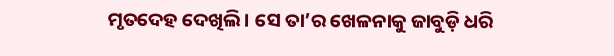ମୃତଦେହ ଦେଖିଲି। ସେ ତା’ର ଖେଳନାକୁ ଜାବୁଡ଼ି ଧରି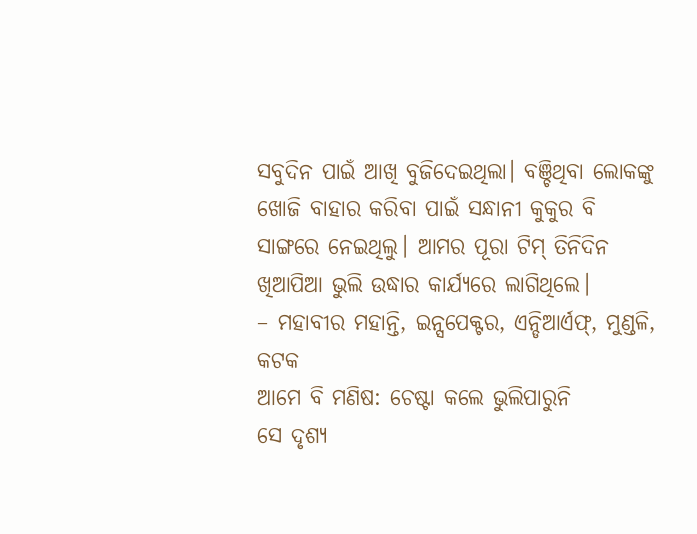ସବୁଦିନ ପାଇଁ ଆଖି ବୁଜିଦେଇଥିଲା। ବଞ୍ଚିଥିବା ଲୋକଙ୍କୁ ଖୋଜି ବାହାର କରିବା ପାଇଁ ସନ୍ଧାନୀ କୁକୁର ବି ସାଙ୍ଗରେ ନେଇଥିଲୁ। ଆମର ପୂରା ଟିମ୍ ତିନିଦିନ ଖିଆପିଆ ଭୁଲି ଉଦ୍ଧାର କାର୍ଯ୍ୟରେ ଲାଗିଥିଲେ।
– ମହାବୀର ମହାନ୍ତି, ଇନ୍ସପେକ୍ଟର, ଏନ୍ଡିଆର୍ଏଫ୍, ମୁଣ୍ଡଳି, କଟକ
ଆମେ ବି ମଣିଷ: ଚେଷ୍ଟା କଲେ ଭୁଲିପାରୁନି
ସେ ଦୃଶ୍ୟ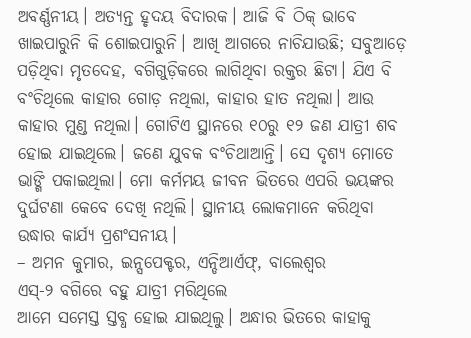ଅବର୍ଣ୍ଣନୀୟ। ଅତ୍ୟନ୍ତ ହୃଦୟ ବିଦାରକ। ଆଜି ବି ଠିକ୍ ଭାବେ ଖାଇପାରୁନି କି ଶୋଇପାରୁନି। ଆଖି ଆଗରେ ନାଚିଯାଉଛି; ସବୁଆଡ଼େ ପଡ଼ିଥିବା ମୃତଦେହ, ବଗିଗୁଡ଼ିକରେ ଲାଗିଥିବା ରକ୍ତର ଛିଟା। ଯିଏ ବି ବଂଚିଥିଲେ କାହାର ଗୋଡ଼ ନଥିଲା, କାହାର ହାତ ନଥିଲା। ଆଉ କାହାର ମୁଣ୍ଡ ନଥିଲା। ଗୋଟିଏ ସ୍ଥାନରେ ୧୦ରୁ ୧୨ ଜଣ ଯାତ୍ରୀ ଶବ ହୋଇ ଯାଇଥିଲେ। ଜଣେ ଯୁବକ ବଂଚିଥାଆନ୍ତି। ସେ ଦୃଶ୍ୟ ମୋତେ ଭାଙ୍ଗି ପକାଇଥିଲା। ମୋ କର୍ମମୟ ଜୀବନ ଭିତରେ ଏପରି ଭୟଙ୍କର ଦୁର୍ଘଟଣା କେବେ ଦେଖି ନଥିଲି। ସ୍ଥାନୀୟ ଲୋକମାନେ କରିଥିବା ଉଦ୍ଧାର କାର୍ଯ୍ୟ ପ୍ରଶଂସନୀୟ।
– ଅମନ କୁମାର, ଇନ୍ସପେକ୍ଟର, ଏନ୍ଡିଆର୍ଏଫ୍, ବାଲେଶ୍ବର
ଏସ୍-୨ ବଗିରେ ବହୁ ଯାତ୍ରୀ ମରିଥିଲେ
ଆମେ ସମେସ୍ତ ସ୍ତବ୍ଧ ହୋଇ ଯାଇଥିଲୁ। ଅନ୍ଧାର ଭିତରେ କାହାକୁ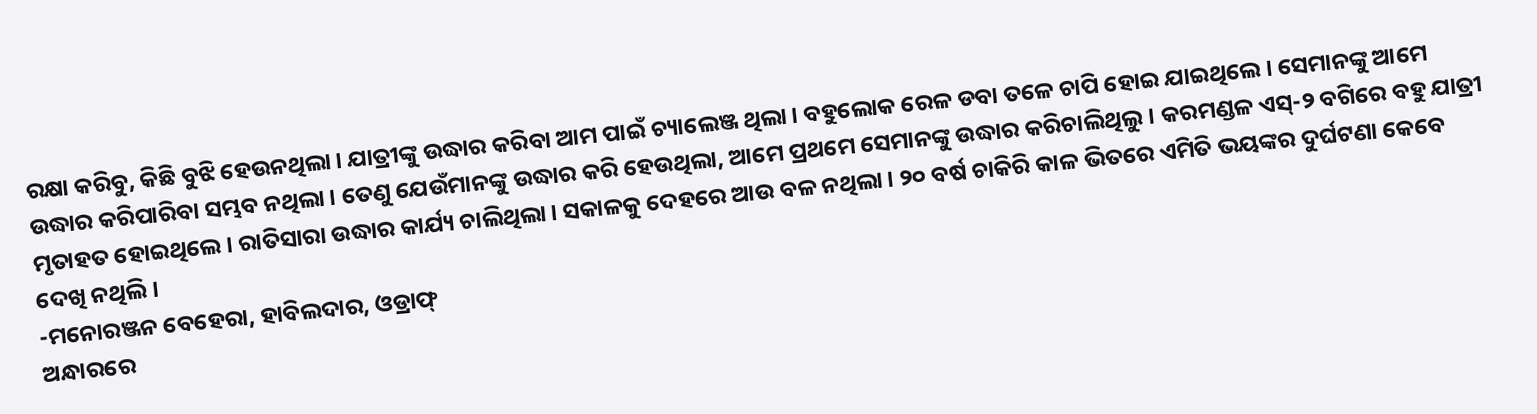ରକ୍ଷା କରିବୁ, କିଛି ବୁଝି ହେଉନଥିଲା। ଯାତ୍ରୀଙ୍କୁ ଉଦ୍ଧାର କରିବା ଆମ ପାଇଁ ଚ୍ୟାଲେଞ୍ଜ ଥିଲା। ବହୁଲୋକ ରେଳ ଡବା ତଳେ ଚାପି ହୋଇ ଯାଇଥିଲେ। ସେମାନଙ୍କୁ ଆମେ ଉଦ୍ଧାର କରିପାରିବା ସମ୍ଭବ ନଥିଲା। ତେଣୁ ଯେଉଁମାନଙ୍କୁ ଉଦ୍ଧାର କରି ହେଉଥିଲା, ଆମେ ପ୍ରଥମେ ସେମାନଙ୍କୁ ଉଦ୍ଧାର କରିଚାଲିଥିଲୁ। କରମଣ୍ଡଳ ଏସ୍-୨ ବଗିରେ ବହୁ ଯାତ୍ରୀ ମୃତାହତ ହୋଇଥିଲେ। ରାତିସାରା ଉଦ୍ଧାର କାର୍ଯ୍ୟ ଚାଲିଥିଲା। ସକାଳକୁ ଦେହରେ ଆଉ ବଳ ନଥିଲା। ୨୦ ବର୍ଷ ଚାକିରି କାଳ ଭିତରେ ଏମିତି ଭୟଙ୍କର ଦୁର୍ଘଟଣା କେବେ ଦେଖି ନଥିଲି।
-ମନୋରଞ୍ଜନ ବେହେରା, ହାବିଲଦାର, ଓଡ୍ରାଫ୍
ଅନ୍ଧାରରେ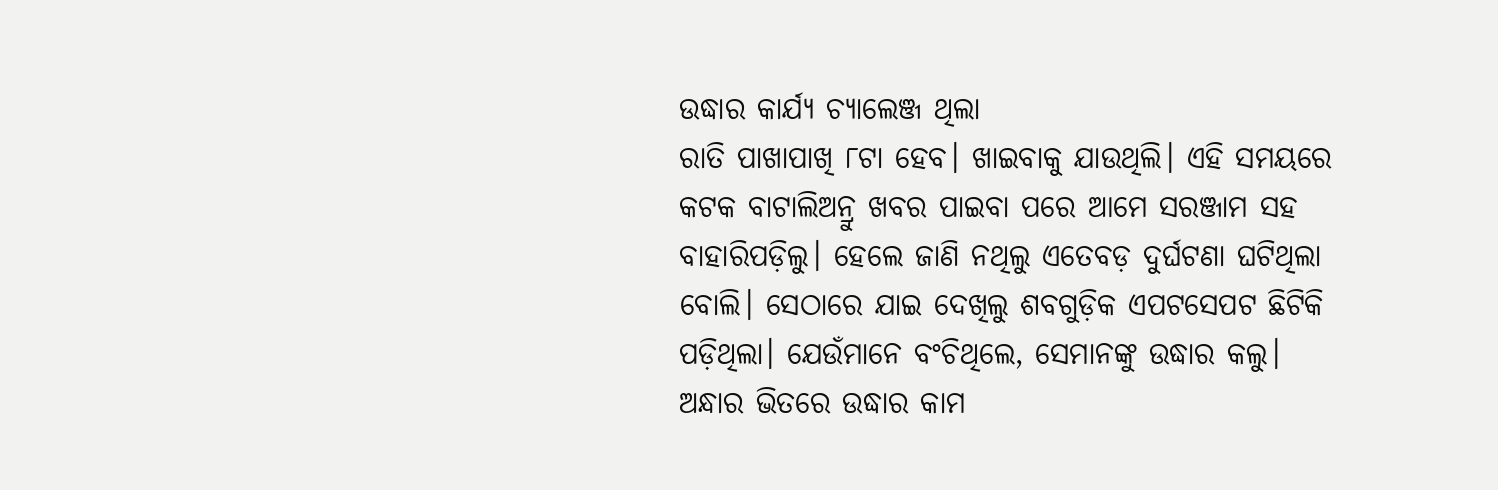ଉଦ୍ଧାର କାର୍ଯ୍ୟ ଚ୍ୟାଲେଞ୍ଜ ଥିଲା
ରାତି ପାଖାପାଖି ୮ଟା ହେବ। ଖାଇବାକୁ ଯାଉଥିଲି। ଏହି ସମୟରେ କଟକ ବାଟାଲିଅନ୍ରୁ ଖବର ପାଇବା ପରେ ଆମେ ସରଞ୍ଜାମ ସହ ବାହାରିପଡ଼ିଲୁ। ହେଲେ ଜାଣି ନଥିଲୁ ଏତେବଡ଼ ଦୁର୍ଘଟଣା ଘଟିଥିଲା ବୋଲି। ସେଠାରେ ଯାଇ ଦେଖିଲୁ ଶବଗୁଡ଼ିକ ଏପଟସେପଟ ଛିଟିକି ପଡ଼ିଥିଲା। ଯେଉଁମାନେ ବଂଚିଥିଲେ, ସେମାନଙ୍କୁ ଉଦ୍ଧାର କଲୁ। ଅନ୍ଧାର ଭିତରେ ଉଦ୍ଧାର କାମ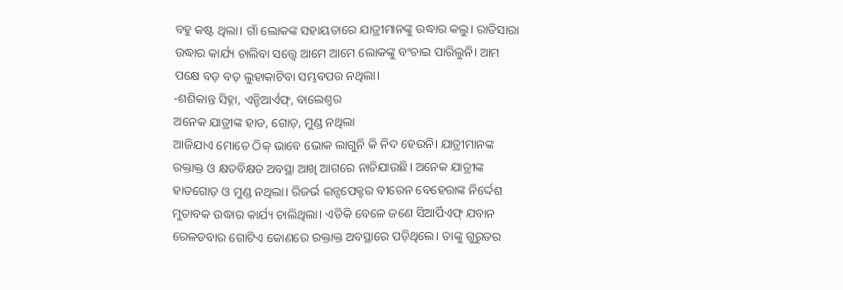ବହୁ କଷ୍ଟ ଥିଲା। ଗାଁ ଲୋକଙ୍କ ସହାୟତାରେ ଯାତ୍ରୀମାନଙ୍କୁ ଉଦ୍ଧାର କଲୁ। ରାତିସାରା ଉଦ୍ଧାର କାର୍ଯ୍ୟ ଚାଲିବା ସତ୍ତ୍ବେ ଆମେ ଆମେ ଲୋକଙ୍କୁ ବଂଚାଇ ପାରିଲୁନି। ଆମ ପକ୍ଷେ ବଡ଼ ବଡ଼ ଲୁହାକାଟିବା ସମ୍ଭବପର ନଥିଲା।
-ଶଶିକାନ୍ତ ସିହ୍ନା, ଏନ୍ଡିଆର୍ଏଫ୍, ବାଲେଶ୍ବର
ଅନେକ ଯାତ୍ରୀଙ୍କ ହାତ, ଗୋଡ଼, ମୁଣ୍ଡ ନଥିଲା
ଆଜିଯାଏ ମୋତେ ଠିକ୍ ଭାବେ ଭୋକ ଲାଗୁନି କି ନିଦ ହେଉନି। ଯାତ୍ରୀମାନଙ୍କ ରକ୍ତାକ୍ତ ଓ କ୍ଷତବିକ୍ଷତ ଅବସ୍ଥା ଆଖି ଆଗରେ ନାଚିଯାଉଛି। ଅନେକ ଯାତ୍ରୀଙ୍କ ହାତଗୋଡ଼ ଓ ମୁଣ୍ଡ ନଥିଲା। ରିଜର୍ଭ ଇନ୍ସପେକ୍ଟର ବୀରେନ ବେହେରାଙ୍କ ନିର୍ଦ୍ଦେଶ ମୁତାବକ ଉଦ୍ଧାର କାର୍ଯ୍ୟ ଚାଲିଥିଲା। ଏତିକି ବେଳେ ଜଣେ ସିଆର୍ପିଏଫ୍ ଯବାନ ରେଳଡବାର ଗୋଟିଏ କୋଣରେ ରକ୍ତାକ୍ତ ଅବସ୍ଥାରେ ପଡ଼ିଥିଲେ। ତାଙ୍କୁ ଗୁରୁତର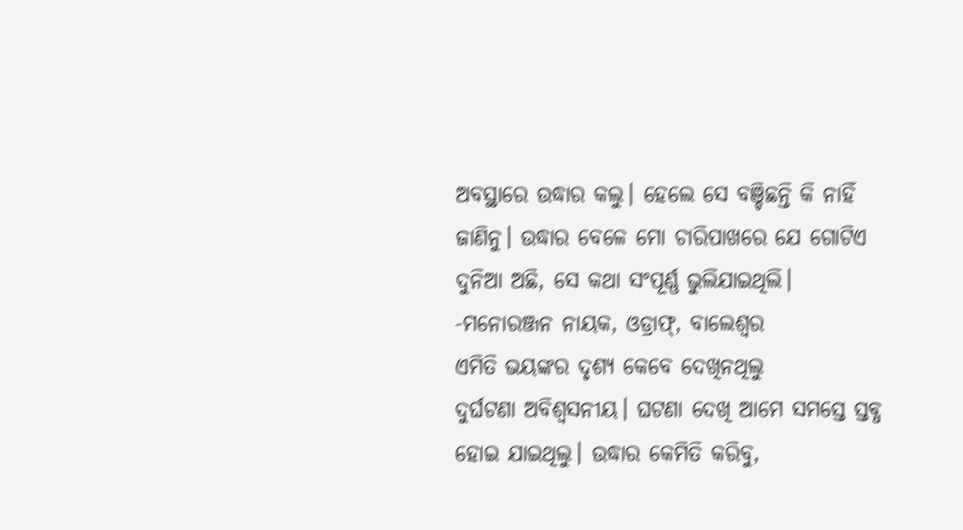ଅବସ୍ଥାରେ ଉଦ୍ଧାର କଲୁ। ହେଲେ ସେ ବଞ୍ଚିଛନ୍ତି କି ନାହିଁ ଜାଣିନୁ। ଉଦ୍ଧାର ବେଳେ ମୋ ଚାରିପାଖରେ ଯେ ଗୋଟିଏ ଦୁନିଆ ଅଛି, ସେ କଥା ସଂପୂର୍ଣ୍ଣ ଭୁଲିଯାଇଥିଲି।
-ମନୋରଞ୍ଜନ ନାୟକ, ଓଡ୍ରାଫ୍, ବାଲେଶ୍ବର
ଏମିତି ଭୟଙ୍କର ଦୃଶ୍ୟ କେବେ ଦେଖିନଥିଲୁ
ଦୁର୍ଘଟଣା ଅବିଶ୍ବସନୀୟ। ଘଟଣା ଦେଖି ଆମେ ସମସ୍ତେ ସ୍ତବ୍ଧ ହୋଇ ଯାଇଥିଲୁ। ଉଦ୍ଧାର କେମିତି କରିବୁ,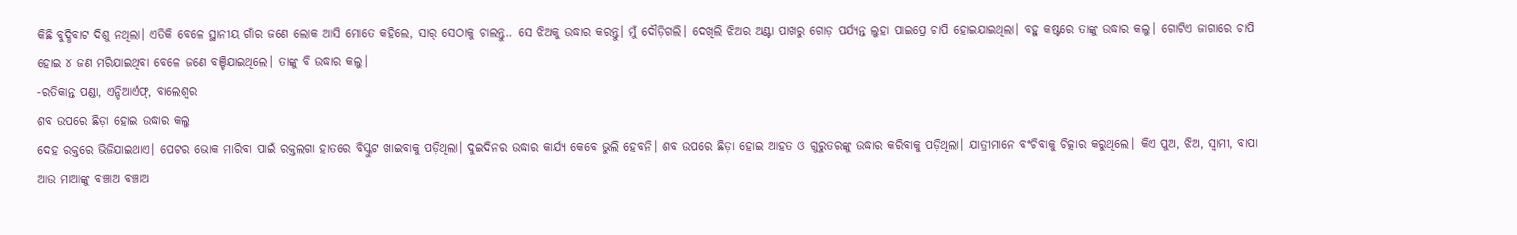କିଛି ବୁଦ୍ଧିବାଟ ଦିଶୁ ନଥିଲା। ଏତିକି ବେଳେ ସ୍ଥାନୀୟ ଗାଁର ଜଣେ ଲୋକ ଆସି ମୋତେ କହିଲେ, ସାର୍ ସେଠାକୁ ଚାଲନ୍ତୁ.. ସେ ଝିଅକୁ ଉଦ୍ଧାର କରନ୍ତୁ। ମୁଁ ଦୌଡ଼ିଗଲି। ଦେଖିଲି ଝିଅର ଅଣ୍ଟା ପାଖରୁ ଗୋଡ଼ ପର୍ଯ୍ୟନ୍ତ ଲୁହା ପାଇପ୍ରେ ଚାପି ହୋଇଯାଇଥିଲା। ବହୁ କଷ୍ଟରେ ତାଙ୍କୁ ଉଦ୍ଧାର କଲୁ। ଗୋଟିଏ ଜାଗାରେ ଚାପି ହୋଇ ୪ ଜଣ ମରିଯାଇଥିବା ବେଳେ ଜଣେ ବଞ୍ଚିଯାଇଥିଲେ। ତାଙ୍କୁ ବି ଉଦ୍ଧାର କଲୁ।
-ରତିକାନ୍ତ ପଣ୍ଡା, ଏନ୍ଡିଆର୍ଏଫ୍, ବାଲେଶ୍ବର
ଶବ ଉପରେ ଛିଡ଼ା ହୋଇ ଉଦ୍ଧାର କଲୁ
ଦେହ ରକ୍ତରେ ଭିଜିଯାଇଥାଏ। ପେଟର ଭୋକ ମାରିବା ପାଇଁ ରକ୍ତଲଗା ହାତରେ ବିସ୍କୁଟ ଖାଇବାକୁ ପଡ଼ିଥିଲା। ଦୁଇଦିନର ଉଦ୍ଧାର କାର୍ଯ୍ୟ କେବେ ଭୁଲି ହେବନି। ଶବ ଉପରେ ଛିଡ଼ା ହୋଇ ଆହତ ଓ ଗୁରୁତରଙ୍କୁ ଉଦ୍ଧାର କରିବାକୁ ପଡ଼ିଥିଲା। ଯାତ୍ରୀମାନେ ବଂଚିବାକୁ ଚିତ୍କାର କରୁଥିଲେ। କିଏ ପୁଅ, ଝିଅ, ସ୍ବାମୀ, ବାପା ଆଉ ମାଆଙ୍କୁ ବଞ୍ଚାଅ ବଞ୍ଚାଅ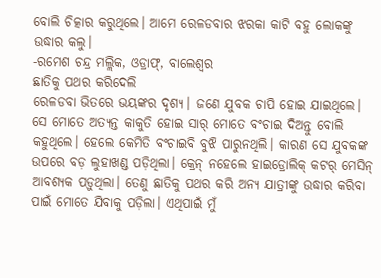ବୋଲି ଚିତ୍କାର କରୁଥିଲେ। ଆମେ ରେଳଡବାର ଝରକା କାଟି ବହୁ ଲୋକଙ୍କୁ ଉଦ୍ଧାର କଲୁ।
-ରମେଶ ଚନ୍ଦ୍ର ମଲ୍ଲିକ, ଓଡ୍ରାଫ୍, ବାଲେଶ୍ବର
ଛାତିକୁ ପଥର କରିଦେଲି
ରେଳଡବା ଭିତରେ ଭୟଙ୍କର ଦୃଶ୍ୟ। ଜଣେ ଯୁବକ ଚାପି ହୋଇ ଯାଇଥିଲେ। ସେ ମୋତେ ଅତ୍ୟନ୍ତ କାକୁତି ହୋଇ ସାର୍ ମୋତେ ବଂଚାଇ ଦିଅନ୍ତୁ ବୋଲି କହୁଥିଲେ। ହେଲେ କେମିତି ବଂଚାଇବି ବୁଝି ପାରୁନଥିଲି। କାରଣ ସେ ଯୁବକଙ୍କ ଉପରେ ବଡ଼ ଲୁହାଖଣ୍ଡ ପଡ଼ିଥିଲା। କ୍ରେନ୍ ନହେଲେ ହାଇଡ୍ରୋଲିକ୍ କଟର୍ ମେସିନ୍ ଆବଶ୍ୟକ ପଡ଼ୁଥିଲା। ତେଣୁ ଛାତିକୁ ପଥର କରି ଅନ୍ୟ ଯାତ୍ରୀଙ୍କୁ ଉଦ୍ଧାର କରିବା ପାଇଁ ମୋତେ ଯିବାକୁ ପଡ଼ିଲା। ଏଥିପାଇଁ ମୁଁ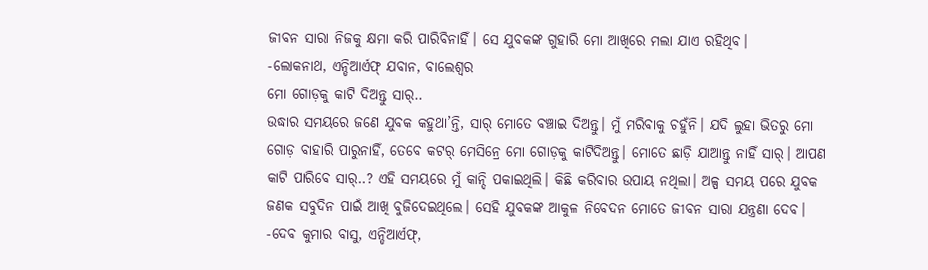ଜୀବନ ସାରା ନିଜକୁ କ୍ଷମା କରି ପାରିବିନାହିଁ। ସେ ଯୁବକଙ୍କ ଗୁହାରି ମୋ ଆଖିରେ ମଲା ଯାଏ ରହିଥିବ।
-ଲୋକନାଥ, ଏନ୍ଡିଆର୍ଏଫ୍ ଯବାନ, ବାଲେଶ୍ବର
ମୋ ଗୋଡ଼କୁ କାଟି ଦିଅନ୍ତୁ ସାର୍..
ଉଦ୍ଧାର ସମୟରେ ଜଣେ ଯୁବକ କହୁଥା’ନ୍ତି, ସାର୍ ମୋତେ ବଞ୍ଚାଇ ଦିଅନ୍ତୁ। ମୁଁ ମରିବାକୁ ଚହୁଁନି। ଯଦି ଲୁହା ଭିତରୁ ମୋ ଗୋଡ଼ ବାହାରି ପାରୁନାହିଁ, ତେବେ କଟର୍ ମେସିନ୍ରେ ମୋ ଗୋଡ଼କୁ କାଟିଦିଅନ୍ତୁ। ମୋତେ ଛାଡ଼ି ଯାଆନ୍ତୁ ନାହିଁ ସାର୍। ଆପଣ କାଟି ପାରିବେ ସାର୍..? ଏହି ସମୟରେ ମୁଁ କାନ୍ଦି ପକାଇଥିଲି। କିଛି କରିବାର ଉପାୟ ନଥିଲା। ଅଳ୍ପ ସମୟ ପରେ ଯୁବକ ଜଣକ ସବୁଦିନ ପାଇଁ ଆଖି ବୁଜିଦେଇଥିଲେ। ସେହି ଯୁବକଙ୍କ ଆକୁଳ ନିବେଦନ ମୋତେ ଜୀବନ ସାରା ଯନ୍ତ୍ରଣା ଦେବ।
-ଦେବ କୁମାର ବାସୁ, ଏନ୍ଡିଆର୍ଏଫ୍,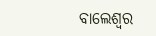ବାଲେଶ୍ବର